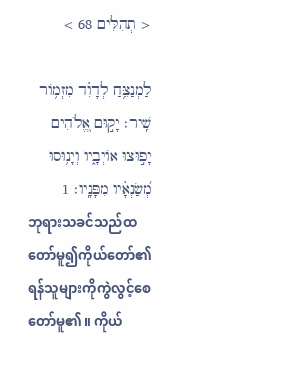< תְהִלִּים 68 >

לַמְנַצֵּ֥חַ לְדָוִ֗ד מִזְמֹ֥ור שִֽׁיר׃ יָק֣וּם אֱ֭לֹהִים יָפ֣וּצוּ אֹויְבָ֑יו וְיָנ֥וּסוּ מְ֝שַׂנְאָ֗יו מִפָּנָֽיו׃ 1
ဘုရားသခင်သည်ထတော်မူ၍ကိုယ်တော်၏ ရန်သူများကိုကွဲလွင့်စေတော်မူ၏။ ကိုယ်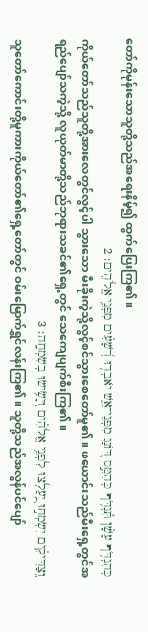တော်ကိုမုန်းသောသူတို့သည်အရေးနိမ့်၍ ထွက်ပြေးကြ၏။
כְּהִנְדֹּ֥ף עָשָׁ֗ן תִּ֫נְדֹּ֥ף כְּהִמֵּ֣ס דֹּ֭ונַג מִפְּנֵי־אֵ֑שׁ יֹאבְד֥וּ רְ֝שָׁעִ֗ים מִפְּנֵ֥י אֱלֹהִֽים׃ 2
ကိုယ်တော်သည်သူတို့အားလေတွင်လွင့်ပါ သွားသော မီးခိုးကဲ့သို့လွင့်စင်သွားစေတော်မူ၏။ ဖယောင်းသည်မီးရှေ့တွင်အရည်ပျော်သကဲ့သို့ လူယုတ်မာတို့သည်ဘုရားသခင်၏ရှေ့တွင် သေကျေပျက်စီးကြ၏။
וְֽצַדִּיקִ֗ים יִשְׂמְח֣וּ יַֽ֭עַלְצוּ לִפְנֵ֥י אֱלֹהִ֗ים וְיָשִׂ֥ישׂוּ בְשִׂמְחָֽה׃ 3
သူတော်ကောင်းတို့မူကားကိုယ်တော်၏ရှေ့တော်တွင် ဝမ်းမြောက်ရွှင်လန်းကြ၏။ သူတို့သည်အလွန်ပင်ပျော်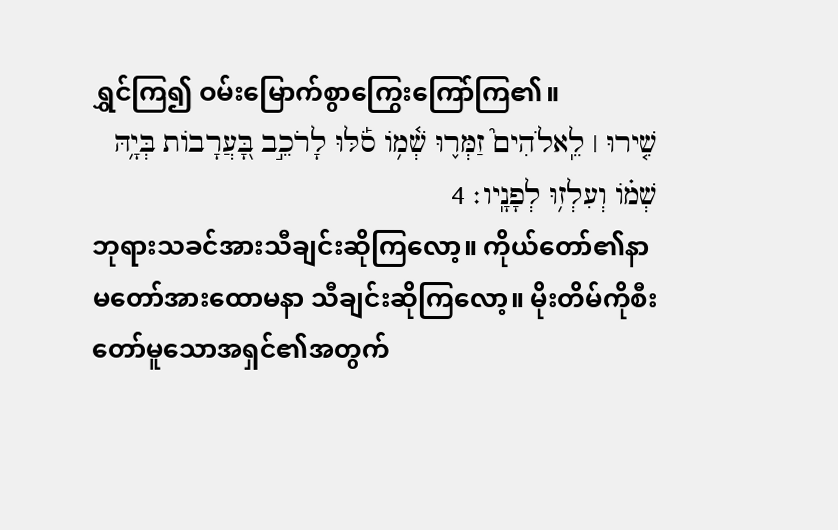ရွှင်ကြ၍ ဝမ်းမြောက်စွာကြွေးကြော်ကြ၏။
שִׁ֤ירוּ ׀ לֵֽאלֹהִים֮ זַמְּר֪וּ שְׁ֫מֹ֥ו סֹ֡לּוּ לָרֹכֵ֣ב בָּ֭עֲרָבֹות בְּיָ֥הּ שְׁמֹ֗ו וְעִלְז֥וּ לְפָנָֽיו׃ 4
ဘုရားသခင်အားသီချင်းဆိုကြလော့။ ကိုယ်တော်၏နာမတော်အားထောမနာ သီချင်းဆိုကြလော့။ မိုးတိမ်ကိုစီးတော်မူသောအရှင်၏အတွက်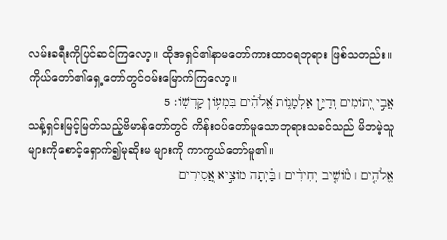လမ်းခရီးကိုပြင်ဆင်ကြလော့။ ထိုအရှင်၏နာမတော်ကားထာဝရဘုရား ဖြစ်သတည်း။ ကိုယ်တော်၏ရှေ့တော်တွင်ဝမ်းမြောက်ကြလော့။
אֲבִ֣י יְ֭תֹומִים וְדַיַּ֣ן אַלְמָנֹ֑ות אֱ֝לֹהִ֗ים בִּמְעֹ֥ון קָדְשֹֽׁו׃ 5
သန့်ရှင်းမြင့်မြတ်သည့်ဗိမာန်တော်တွင် ကိန်းဝပ်တော်မူသောဘုရားသခင်သည် မိဘမဲ့သူများကိုစောင့်ရှောက်၍မုဆိုးမ များကို ကာကွယ်တော်မူ၏။
אֱלֹהִ֤ים ׀ מֹ֘ושִׁ֤יב יְחִידִ֨ים ׀ בַּ֗יְתָה מֹוצִ֣יא אֲ֭סִירִים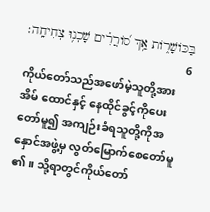בַּכֹּושָׁרֹ֑ות אַ֥ךְ סֹ֝ורֲרִ֗ים שָׁכְנ֥וּ צְחִיחָֽה׃ 6
ကိုယ်တော်သည်အဖော်မဲ့သူတို့အားအိမ် ထောင်နှင့် နေထိုင်ခွင့်ကိုပေးတော်မူ၍ အကျဉ်းခံရသူတို့ကိုအနှောင်အဖွဲ့မှ လွတ်မြောက်စေတော်မူ၏။ သို့ရာတွင်ကိုယ်တော်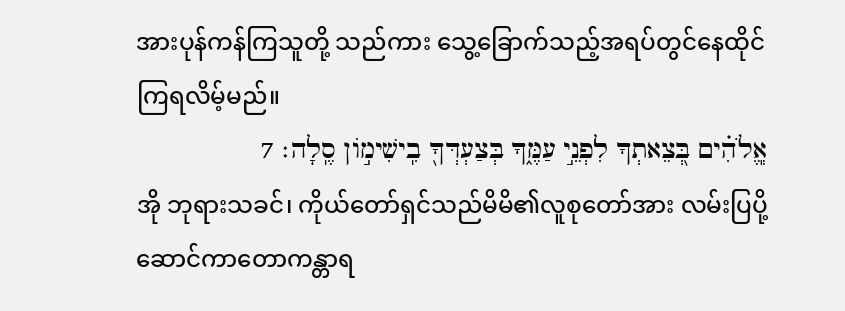အားပုန်ကန်ကြသူတို့ သည်ကား သွေ့ခြောက်သည့်အရပ်တွင်နေထိုင်ကြရလိမ့်မည်။
אֱ‍ֽלֹהִ֗ים בְּ֭צֵאתְךָ לִפְנֵ֣י עַמֶּ֑ךָ בְּצַעְדְּךָ֖ בִֽישִׁימֹ֣ון סֶֽלָה׃ 7
အို ဘုရားသခင်၊ ကိုယ်တော်ရှင်သည်မိမိ၏လူစုတော်အား လမ်းပြပို့ဆောင်ကာတောကန္တာရ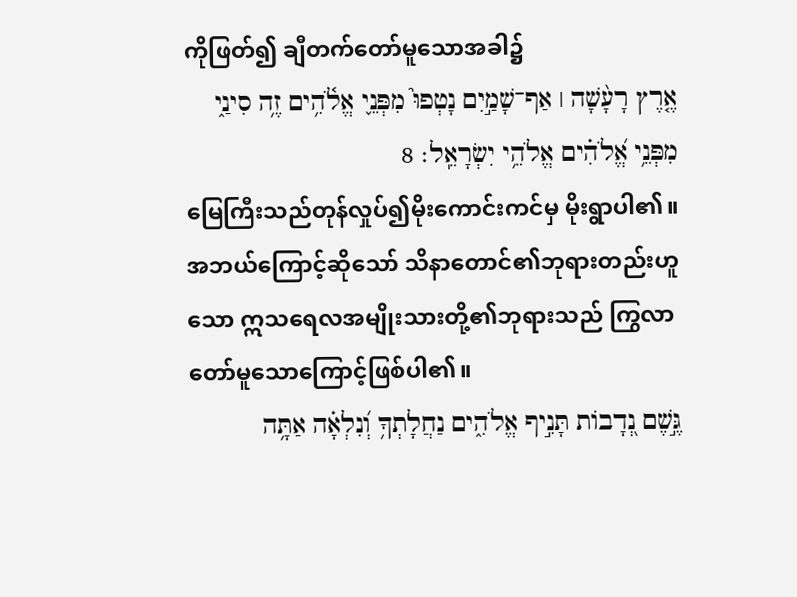ကိုဖြတ်၍ ချီတက်တော်မူသောအခါ၌
אֶ֤רֶץ רָעָ֨שָׁה ׀ אַף־שָׁמַ֣יִם נָטְפוּ֮ מִפְּנֵ֪י אֱלֹ֫הִ֥ים זֶ֥ה סִינַ֑י מִפְּנֵ֥י אֱ֝לֹהִ֗ים אֱלֹהֵ֥י יִשְׂרָאֵֽל׃ 8
မြေကြီးသည်တုန်လှုပ်၍မိုးကောင်းကင်မှ မိုးရွာပါ၏။ အဘယ်ကြောင့်ဆိုသော် သိနာတောင်၏ဘုရားတည်းဟူသော ဣသရေလအမျိုးသားတို့၏ဘုရားသည် ကြွလာတော်မူသောကြောင့်ဖြစ်ပါ၏။
גֶּ֣שֶׁם נְ֭דָבֹות תָּנִ֣יף אֱלֹהִ֑ים נַחֲלָתְךָ֥ וְ֝נִלְאָ֗ה אַתָּ֥ה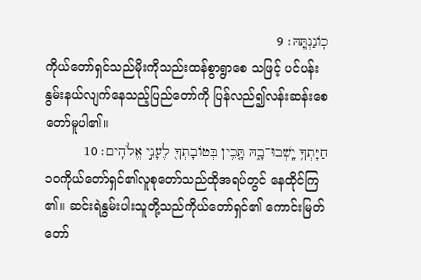כֹֽונַנְתּֽ͏ָהּ׃ 9
ကိုယ်တော်ရှင်သည်မိုးကိုသည်းထန်စွာရွာစေ သဖြင့် ပင်ပန်းနွမ်းနယ်လျက်နေသည့်ပြည်တော်ကို ပြန်လည်၍လန်းဆန်းစေတော်မူပါ၏။
חַיָּתְךָ֥ יָֽשְׁבוּ־בָ֑הּ תָּ֤כִ֥ין בְּטֹובָתְךָ֖ לֶעָנִ֣י אֱלֹהִֽים׃ 10
၁၀ကိုယ်တော်ရှင်၏လူစုတော်သည်ထိုအရပ်တွင် နေထိုင်ကြ၏။ ဆင်းရဲနွမ်းပါးသူတို့သည်ကိုယ်တော်ရှင်၏ ကောင်းမြတ်တော်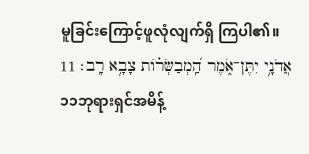မူခြင်းကြောင့်ဖူလုံလျက်ရှိ ကြပါ၏။
אֲדֹנָ֥י יִתֶּן־אֹ֑מֶר הַֽ֝מְבַשְּׂרֹ֗ות צָבָ֥א רָֽב׃ 11
၁၁ဘုရားရှင်အမိန့်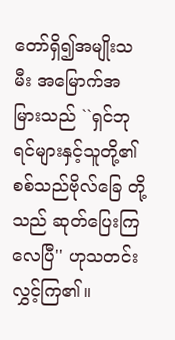တော်ရှိ၍အမျိုးသမီး အမြောက်အမြားသည် ``ရှင်ဘုရင်များနှင့်သူတို့၏စစ်သည်ဗိုလ်ခြေ တို့သည် ဆုတ်ပြေးကြလေပြီ'' ဟုသတင်းလွှင့်ကြ၏။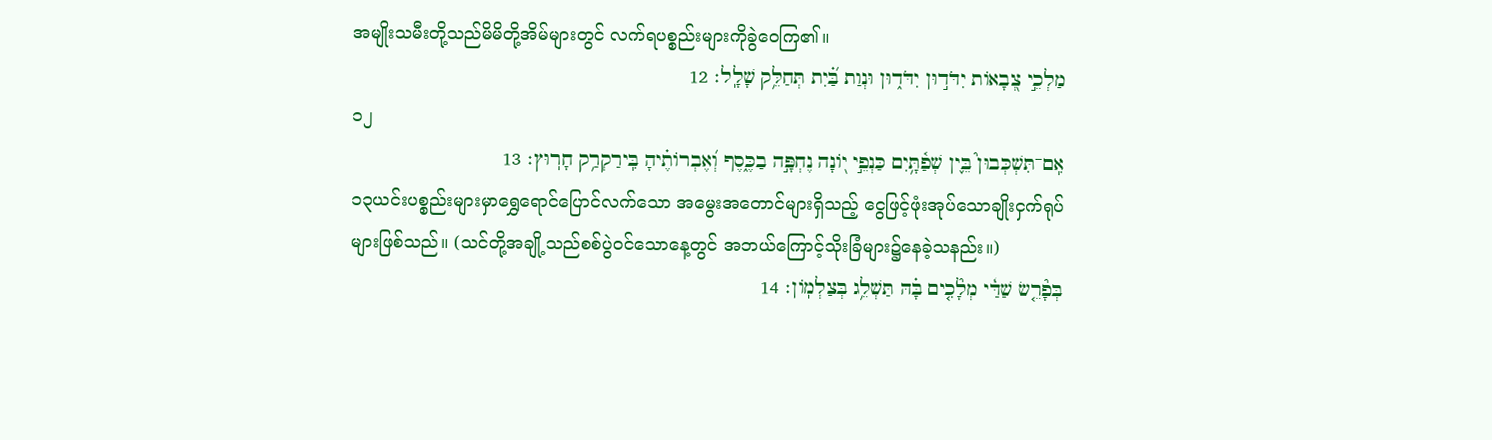အမျိုးသမီးတို့သည်မိမိတို့အိမ်များတွင် လက်ရပစ္စည်းများကိုခွဲဝေကြ၏။
מַלְכֵ֣י צְ֭בָאֹות יִדֹּד֣וּן יִדֹּד֑וּן וּנְוַת בַּ֝֗יִת תְּחַלֵּ֥ק שָׁלָֽל׃ 12
၁၂
אִֽם־תִּשְׁכְּבוּן֮ בֵּ֪ין שְׁפַ֫תָּ֥יִם כַּנְפֵ֣י יֹ֭ונָה נֶחְפָּ֣ה בַכֶּ֑סֶף וְ֝אֶבְרֹותֶ֗יהָ בִּֽירַקְרַ֥ק חָרֽוּץ׃ 13
၁၃ယင်းပစ္စည်းများမှာရွှေရောင်ပြောင်လက်သော အမွေးအတောင်များရှိသည့် ငွေဖြင့်ဖုံးအုပ်သောချိုးငှက်ရုပ်များဖြစ်သည်။ (သင်တို့အချို့သည်စစ်ပွဲဝင်သောနေ့တွင် အဘယ်ကြောင့်သိုးခြံများ၌နေခဲ့သနည်း။)
בְּפָ֘רֵ֤שׂ שַׁדַּ֓י מְלָ֘כִ֤ים בָּ֗הּ תַּשְׁלֵ֥ג בְּצַלְמֹֽון׃ 14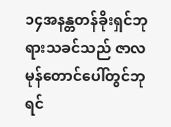၁၄အနန္တတန်ခိုးရှင်ဘုရားသခင်သည် ဇာလမုန်တောင်ပေါ်တွင်ဘုရင်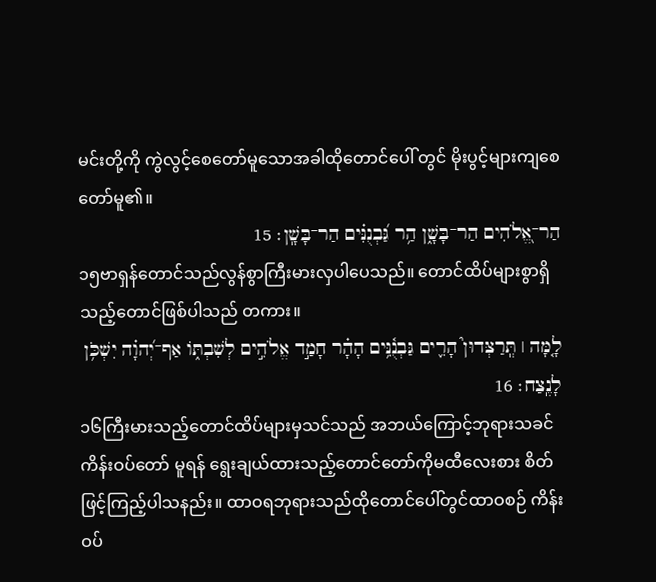မင်းတို့ကို ကွဲလွင့်စေတော်မူသောအခါထိုတောင်ပေါ် တွင် မိုးပွင့်များကျစေတော်မူ၏။
הַר־אֱ֭לֹהִים הַר־בָּשָׁ֑ן הַ֥ר גַּ֝בְנֻנִּ֗ים הַר־בָּשָֽׁן׃ 15
၁၅ဗာရှန်တောင်သည်လွန်စွာကြီးမားလှပါပေသည်။ တောင်ထိပ်များစွာရှိသည့်တောင်ဖြစ်ပါသည် တကား။
לָ֤מָּה ׀ תְּֽרַצְּדוּן֮ הָרִ֪ים גַּבְנֻ֫נִּ֥ים הָהָ֗ר חָמַ֣ד אֱלֹהִ֣ים לְשִׁבְתֹּ֑ו אַף־יְ֝הוָ֗ה יִשְׁכֹּ֥ן לָנֶֽצַח׃ 16
၁၆ကြီးမားသည့်တောင်ထိပ်များမှသင်သည် အဘယ်ကြောင့်ဘုရားသခင်ကိန်းဝပ်တော် မူရန် ရွေးချယ်ထားသည့်တောင်တော်ကိုမထီလေးစား စိတ်ဖြင့်ကြည့်ပါသနည်း။ ထာဝရဘုရားသည်ထိုတောင်ပေါ်တွင်ထာဝစဉ် ကိန်းဝပ်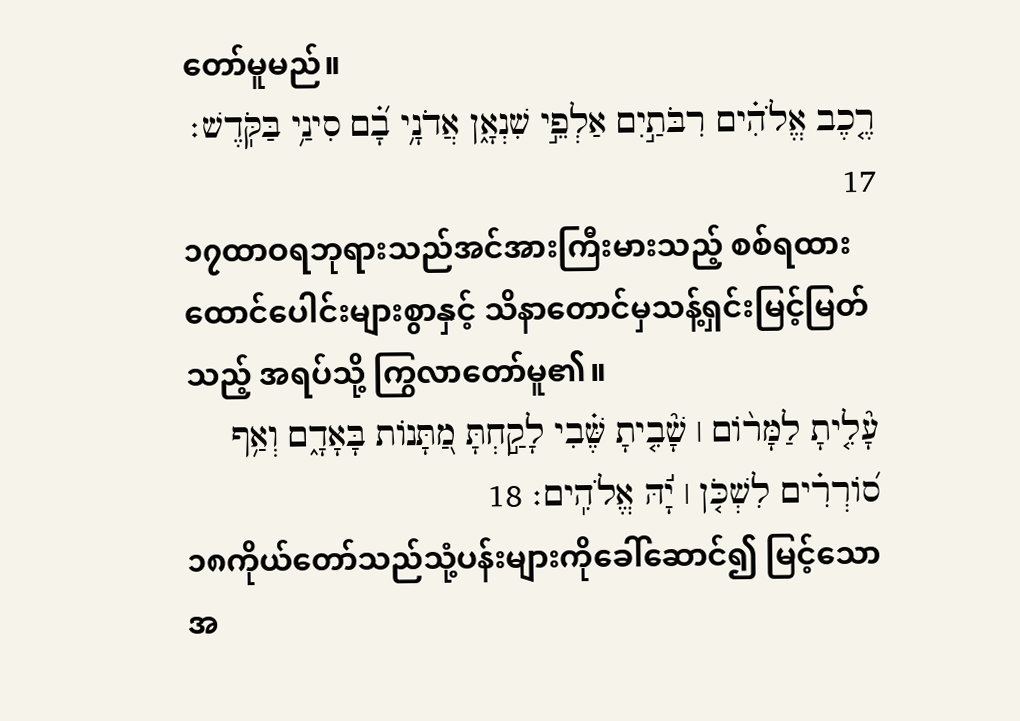တော်မူမည်။
רֶ֤כֶב אֱלֹהִ֗ים רִבֹּתַ֣יִם אַלְפֵ֣י שִׁנְאָ֑ן אֲדֹנָ֥י בָ֝֗ם סִינַ֥י בַּקֹּֽדֶשׁ׃ 17
၁၇ထာဝရဘုရားသည်အင်အားကြီးမားသည့် စစ်ရထားထောင်ပေါင်းများစွာနှင့် သိနာတောင်မှသန့်ရှင်းမြင့်မြတ်သည့် အရပ်သို့ ကြွလာတော်မူ၏။
עָ֘לִ֤יתָ לַמָּרֹ֨ום ׀ שָׁ֘בִ֤יתָ שֶּׁ֗בִי לָקַ֣חְתָּ מַ֭תָּנֹות בָּאָדָ֑ם וְאַ֥ף סֹ֝ורְרִ֗ים לִשְׁכֹּ֤ן ׀ יָ֬הּ אֱלֹהִֽים׃ 18
၁၈ကိုယ်တော်သည်သုံ့ပန်းများကိုခေါ်ဆောင်၍ မြင့်သောအ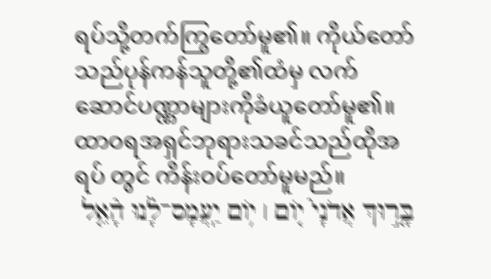ရပ်သို့တက်ကြွတော်မူ၏။ ကိုယ်တော်သည်ပုန်ကန်သူတို့၏ထံမှ လက်ဆောင်ပဏ္ဏာများကိုခံယူတော်မူ၏။ ထာဝရအရှင်ဘုရားသခင်သည်ထိုအရပ် တွင် ကိန်းဝပ်တော်မူမည်။
בָּ֤ר֣וּךְ אֲדֹנָי֮ יֹ֤ום ׀ יֹ֥ום יַֽעֲמָס־לָ֗נוּ הָ֘אֵ֤ל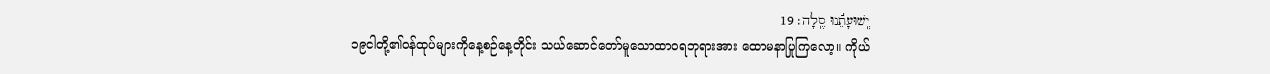יְֽשׁוּעָתֵ֬נוּ סֶֽלָה׃ 19
၁၉ငါတို့၏ဝန်ထုပ်များကိုနေ့စဉ်နေ့တိုင်း သယ်ဆောင်တော်မူသောထာဝရဘုရားအား ထောမနာပြုကြလော့။ ကိုယ်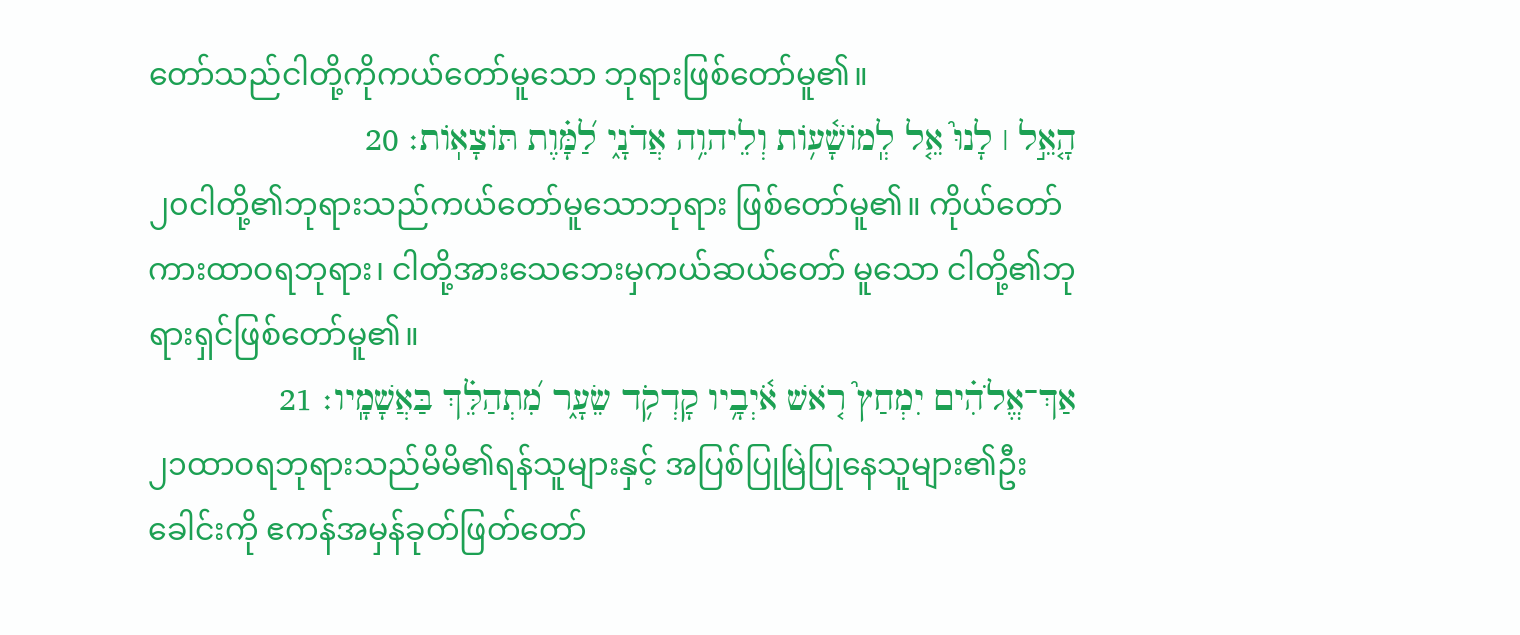တော်သည်ငါတို့ကိုကယ်တော်မူသော ဘုရားဖြစ်တော်မူ၏။
הָ֤אֵ֣ל ׀ לָנוּ֮ אֵ֤ל לְֽמֹושָׁ֫עֹ֥ות וְלֵיהוִ֥ה אֲדֹנָ֑י לַ֝מָּ֗וֶת תֹּוצָאֹֽות׃ 20
၂၀ငါတို့၏ဘုရားသည်ကယ်တော်မူသောဘုရား ဖြစ်တော်မူ၏။ ကိုယ်တော်ကားထာဝရဘုရား၊ ငါတို့အားသေဘေးမှကယ်ဆယ်တော် မူသော ငါတို့၏ဘုရားရှင်ဖြစ်တော်မူ၏။
אַךְ־אֱלֹהִ֗ים יִמְחַץ֮ רֹ֤אשׁ אֹ֫יְבָ֥יו קָדְקֹ֥ד שֵׂעָ֑ר מִ֝תְהַלֵּ֗ךְ בַּאֲשָׁמָֽיו׃ 21
၂၁ထာဝရဘုရားသည်မိမိ၏ရန်သူများနှင့် အပြစ်ပြုမြဲပြုနေသူများ၏ဦးခေါင်းကို ဧကန်အမှန်ခုတ်ဖြတ်တော်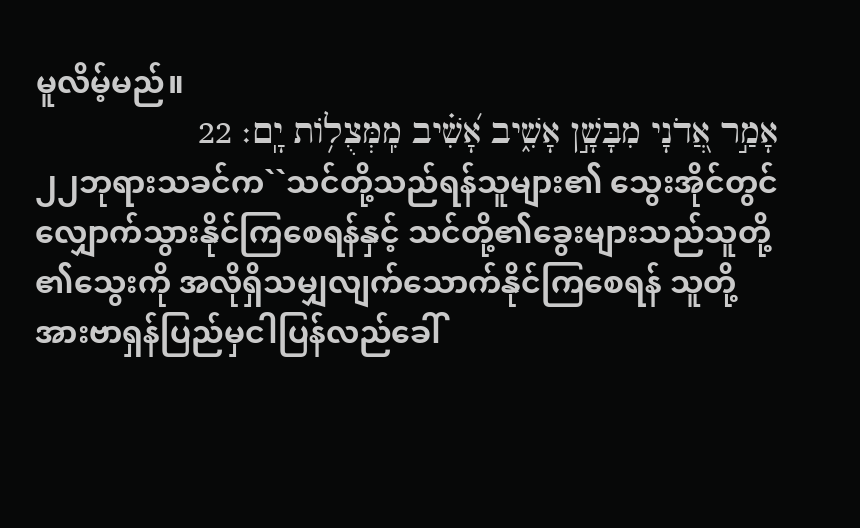မူလိမ့်မည်။
אָמַ֣ר אֲ֭דֹנָי מִבָּשָׁ֣ן אָשִׁ֑יב אָ֝שִׁ֗יב מִֽמְּצֻלֹ֥ות יָֽם׃ 22
၂၂ဘုရားသခင်က``သင်တို့သည်ရန်သူများ၏ သွေးအိုင်တွင်လျှောက်သွားနိုင်ကြစေရန်နှင့် သင်တို့၏ခွေးများသည်သူတို့၏သွေးကို အလိုရှိသမျှလျက်သောက်နိုင်ကြစေရန် သူတို့အားဗာရှန်ပြည်မှငါပြန်လည်ခေါ်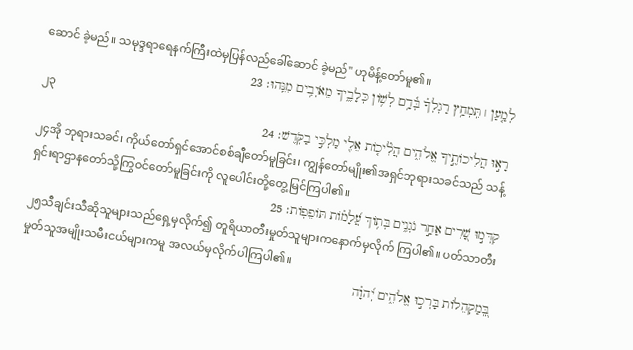ဆောင် ခဲ့မည်။ သမုဒ္ဒရာရေနက်ကြီးထဲမှပြန်လည်ခေါ်ဆောင် ခဲ့မည်'' ဟုမိန့်တော်မူ၏။
לְמַ֤עַן ׀ תִּֽמְחַ֥ץ רַגְלְךָ֗ בְּ֫דָ֥ם לְשֹׁ֥ון כְּלָבֶ֑יךָ מֵאֹיְבִ֥ים מִנֵּֽהוּ׃ 23
၂၃
רָא֣וּ הֲלִיכֹותֶ֣יךָ אֱלֹהִ֑ים הֲלִ֘יכֹ֤ות אֵלִ֖י מַלְכִּ֣י בַקֹּֽדֶשׁ׃ 24
၂၄အို ဘုရားသခင်၊ ကိုယ်တော်ရှင်အောင်စစ်ချီတော်မူခြင်း၊ ကျွန်တော်မျိုး၏အရှင်ဘုရားသခင်သည် သန့်ရှင်းရာဌာနတော်သို့ကြွဝင်တော်မူခြင်းကို လူပေါင်းတို့တွေ့မြင်ကြပါ၏။
קִדְּמ֣וּ שָׁ֭רִים אַחַ֣ר נֹגְנִ֑ים בְּתֹ֥וךְ עֲ֝לָמֹ֗ות תֹּופֵפֹֽות׃ 25
၂၅သီချင်းသီဆိုသူများသည်ရှေ့မှလိုက်၍ တူရိယာတီးမှုတ်သူများကနောက်မှလိုက် ကြပါ၏။ ပတ်သာတီးမှုတ်သူအမျိုးသမီးငယ်များကမူ အလယ်မှလိုက်ပါကြပါ၏။
בְּֽ֭מַקְהֵלֹות בָּרְכ֣וּ אֱלֹהִ֑ים יְ֝הוָ֗ה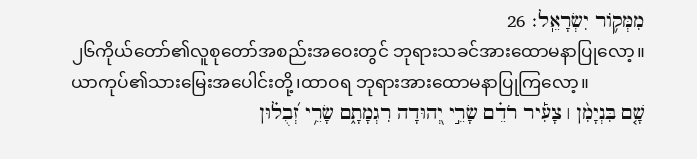מִמְּקֹ֥ור יִשְׂרָאֵֽל׃ 26
၂၆ကိုယ်တော်၏လူစုတော်အစည်းအဝေးတွင် ဘုရားသခင်အားထောမနာပြုလော့။ ယာကုပ်၏သားမြေးအပေါင်းတို့၊ထာဝရ ဘုရားအားထောမနာပြုကြလော့။
שָׁ֤ם בִּנְיָמִ֨ן ׀ צָעִ֡יר רֹדֵ֗ם שָׂרֵ֣י יְ֭הוּדָה רִגְמָתָ֑ם שָׂרֵ֥י זְ֝בֻל֗וּן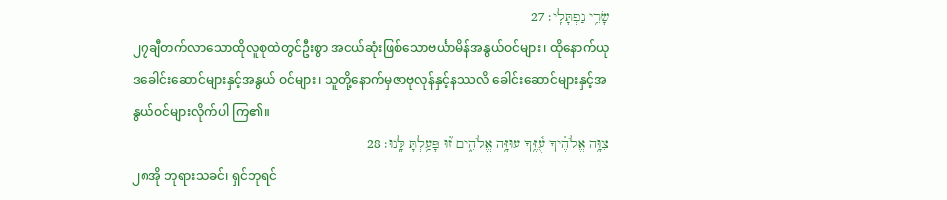שָׂרֵ֥י נַפְתָּלִֽי׃ 27
၂၇ချီတက်လာသောထိုလူစုထဲတွင်ဦးစွာ အငယ်ဆုံးဖြစ်သောဗင်္ယာမိန်အနွယ်ဝင်များ၊ ထိုနောက်ယုဒခေါင်းဆောင်များနှင့်အနွယ် ဝင်များ၊ သူတို့နောက်မှဇာဗုလုန်နှင့်နဿလိ ခေါင်းဆောင်များနှင့်အနွယ်ဝင်များလိုက်ပါ ကြ၏။
צִוָּ֥ה אֱלֹהֶ֗יךָ עֻ֫זֶּ֥ךָ עוּזָּ֥ה אֱלֹהִ֑ים ז֝֗וּ פָּעַ֥לְתָּ לָּֽנוּ׃ 28
၂၈အို ဘုရားသခင်၊ ရှင်ဘုရင်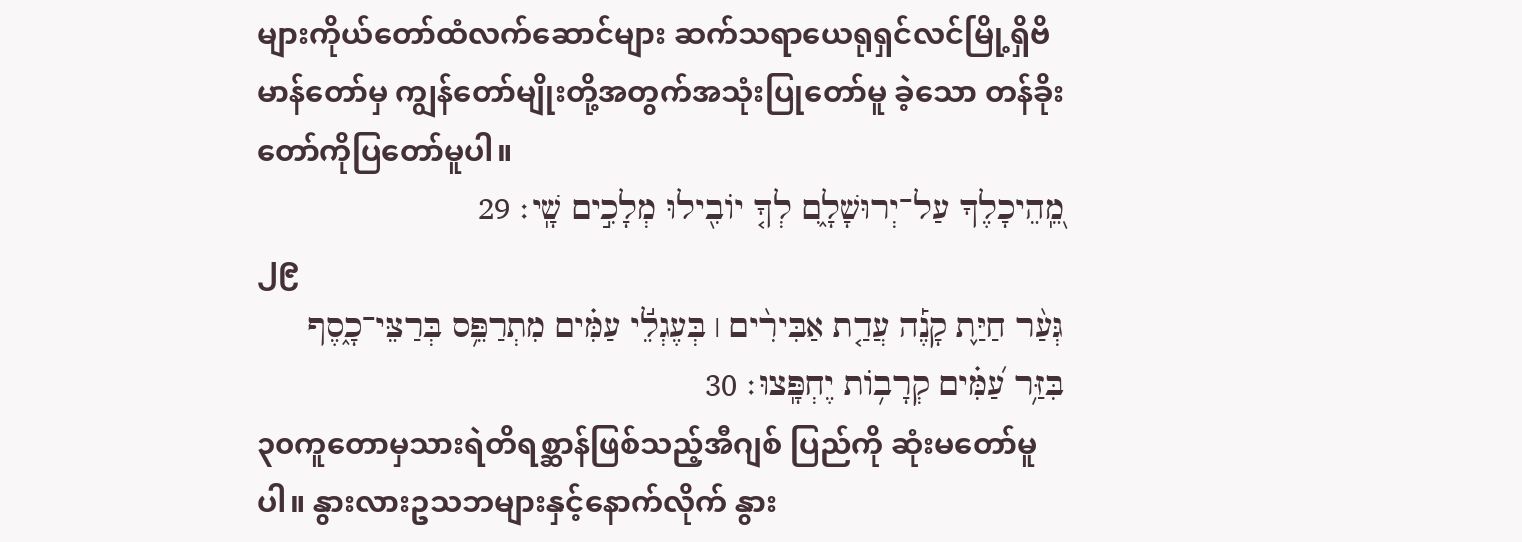များကိုယ်တော်ထံလက်ဆောင်များ ဆက်သရာယေရုရှင်လင်မြို့ရှိဗိမာန်တော်မှ ကျွန်တော်မျိုးတို့အတွက်အသုံးပြုတော်မူ ခဲ့သော တန်ခိုးတော်ကိုပြတော်မူပါ။
מֵֽ֭הֵיכָלֶךָ עַל־יְרוּשָׁלָ֑͏ִם לְךָ֤ יֹובִ֖ילוּ מְלָכִ֣ים שָֽׁי׃ 29
၂၉
גְּעַ֨ר חַיַּ֪ת קָנֶ֡ה עֲדַ֤ת אַבִּירִ֨ים ׀ בְּעֶגְלֵ֬י עַמִּ֗ים מִתְרַפֵּ֥ס בְּרַצֵּי־כָ֑סֶף בִּזַּ֥ר עַ֝מִּ֗ים קְרָבֹ֥ות יֶחְפָּֽצוּ׃ 30
၃၀ကူတောမှသားရဲတိရစ္ဆာန်ဖြစ်သည့်အီဂျစ် ပြည်ကို ဆုံးမတော်မူပါ။ နွားလားဥသဘများနှင့်နောက်လိုက် နွား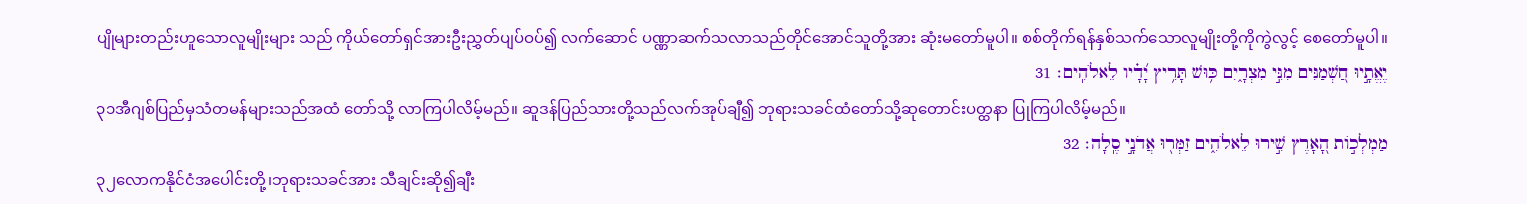ပျိုများတည်းဟူသောလူမျိုးများ သည် ကိုယ်တော်ရှင်အားဦးညွှတ်ပျပ်ဝပ်၍ လက်ဆောင် ပဏ္ဏာဆက်သလာသည်တိုင်အောင်သူတို့အား ဆုံးမတော်မူပါ။ စစ်တိုက်ရန်နှစ်သက်သောလူမျိုးတို့ကိုကွဲလွင့် စေတော်မူပါ။
יֶאֱתָ֣יוּ חַ֭שְׁמַנִּים מִנִּ֣י מִצְרָ֑יִם כּ֥וּשׁ תָּרִ֥יץ יָ֝דָ֗יו לֵאלֹהִֽים׃ 31
၃၁အီဂျစ်ပြည်မှသံတမန်များသည်အထံ တော်သို့ လာကြပါလိမ့်မည်။ ဆူဒန်ပြည်သားတို့သည်လက်အုပ်ချီ၍ ဘုရားသခင်ထံတော်သို့ဆုတောင်းပတ္ထနာ ပြုကြပါလိမ့်မည်။
מַמְלְכֹ֣ות הָ֭אָרֶץ שִׁ֣ירוּ לֵאלֹהִ֑ים זַמְּר֖וּ אֲדֹנָ֣י סֶֽלָה׃ 32
၃၂လောကနိုင်ငံအပေါင်းတို့၊ဘုရားသခင်အား သီချင်းဆို၍ချီး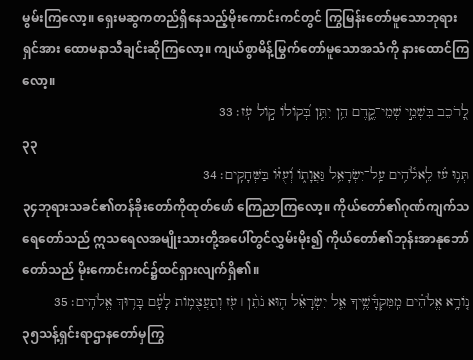မွမ်းကြလော့။ ရှေးမဆွကတည်ရှိနေသည့်မိုးကောင်းကင်တွင် ကြွမြန်းတော်မူသောဘုရားရှင်အား ထောမနာသီချင်းဆိုကြလော့။ ကျယ်စွာမိန့်မြွက်တော်မူသောအသံကို နားထောင်ကြလော့။
לָ֭רֹכֵב בִּשְׁמֵ֣י שְׁמֵי־קֶ֑דֶם הֵ֥ן יִתֵּ֥ן בְּ֝קֹולֹו קֹ֣ול עֹֽז׃ 33
၃၃
תְּנ֥וּ עֹ֗ז לֵֽאלֹ֫הִ֥ים עַֽל־יִשְׂרָאֵ֥ל גַּאֲוָתֹ֑ו וְ֝עֻזֹּ֗ו בַּשְּׁחָקִֽים׃ 34
၃၄ဘုရားသခင်၏တန်ခိုးတော်ကိုထုတ်ဖော် ကြေညာကြလော့။ ကိုယ်တော်၏ဂုဏ်ကျက်သရေတော်သည် ဣသရေလအမျိုးသားတို့အပေါ်တွင်လွှမ်းမိုး၍ ကိုယ်တော်၏ဘုန်းအာနုဘော်တော်သည် မိုးကောင်းကင်၌ထင်ရှားလျက်ရှိ၏။
נֹ֤ורָ֥א אֱלֹהִ֗ים מִֽמִּקְדָּ֫שֶׁ֥יךָ אֵ֤ל יִשְׂרָאֵ֗ל ה֤וּא נֹתֵ֨ן ׀ עֹ֖ז וְתַעֲצֻמֹ֥ות לָעָ֗ם בָּר֥וּךְ אֱלֹהִֽים׃ 35
၃၅သန့်ရှင်းရာဌာနတော်မှကြွ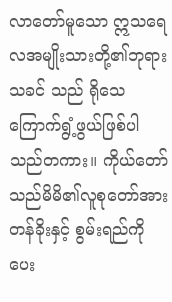လာတော်မူသော ဣသရေလအမျိုးသားတို့၏ဘုရားသခင် သည် ရိုသေကြောက်ရွံ့ဖွယ်ဖြစ်ပါသည်တကား။ ကိုယ်တော်သည်မိမိ၏လူစုတော်အားတန်ခိုးနှင့် စွမ်းရည်ကိုပေး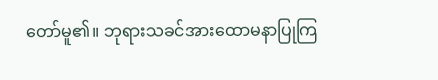တော်မူ၏။ ဘုရားသခင်အားထောမနာပြုကြ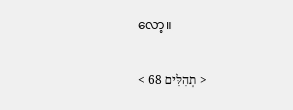လော့။

< תְהִלִּים 68 >